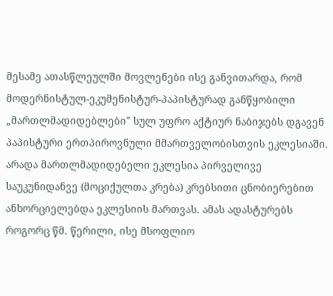მესამე ათასწლეულში მოვლენები ისე განვითარდა, რომ მოდერნისტულ-ეკუმენისტურ-პაპისტურად განწყობილი „მართლმადიდებლები" სულ უფრო აქტიურ ნაბიჯებს დგავენ პაპისტური ერთპიროვნული მმართველობისთვის ეკლესიაში. არადა მართლმადიდებელი ეკლესია პირველივე საუკუნიდანვე (მოციქულთა კრება) კრებსითი ცნობიერებით ანხორციელებდა ეკლესიის მართვას. ამას ადასტურებს როგორც წმ. წერილი, ისე მსოფლიო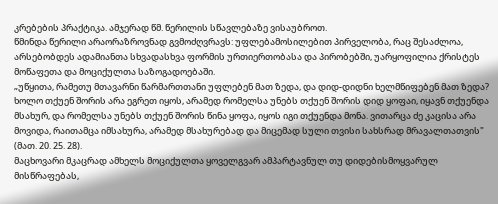კრებების პრაქტიკა. ამჯერად წმ. წერილის სწავლებაზე ვისაუბროთ.
წმინდა წერილი არაორაზროვნად გვმოძღვრავს: უფლებამოსილებით პირველობა, რაც შესაძლოა, არსებობდეს ადამიანთა სხვადასხვა ფორმის ურთიერთობასა და პირობებში, უარყოფილია ქრისტეს მოწაფეთა და მოციქულთა საზოგადოებაში.
„უწყითა, რამეთუ მთავარნი წარმართთანი უფლებენ მათ ზედა, და დიდ-დიდნი ხელმწიფებენ მათ ზედა? ხოლო თქუენ შორის არა ეგრეთ იყოს, არამედ რომელსა უნებს თქუენ შორის დიდ ყოფაი, იყავნ თქუენდა მსახურ, და რომელსა უნებს თქუენ შორის წინა ყოფა, იყოს იგი თქუენდა მონა. ვითარცა ძე კაცისა არა მოვიდა, რაითამცა იმსახურა, არამედ მსახურებად და მიცემად სული თვისი სახსრად მრავალთათვის" (მათ. 20. 25. 28).
მაცხოვარი მკაცრად ამხელს მოციქულთა ყოველგვარ ამპარტავნულ თუ დიდებისმოყვარულ მისწრაფებას,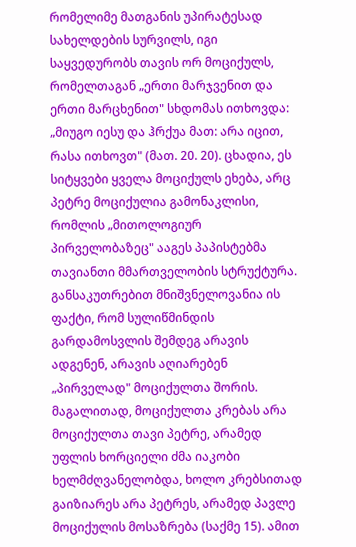რომელიმე მათგანის უპირატესად სახელდების სურვილს, იგი საყვედურობს თავის ორ მოციქულს, რომელთაგან „ერთი მარჯვენით და ერთი მარცხენით" სხდომას ითხოვდა: „მიუგო იესუ და ჰრქუა მათ: არა იცით, რასა ითხოვთ" (მათ. 20. 20). ცხადია, ეს სიტყვები ყველა მოციქულს ეხება, არც პეტრე მოციქულია გამონაკლისი, რომლის „მითოლოგიურ პირველობაზეც" ააგეს პაპისტებმა თავიანთი მმართველობის სტრუქტურა.
განსაკუთრებით მნიშვნელოვანია ის ფაქტი, რომ სულიწმინდის გარდამოსვლის შემდეგ არავის ადგენენ, არავის აღიარებენ „პირველად" მოციქულთა შორის. მაგალითად, მოციქულთა კრებას არა მოციქულთა თავი პეტრე, არამედ უფლის ხორციელი ძმა იაკობი ხელმძღვანელობდა, ხოლო კრებსითად გაიზიარეს არა პეტრეს, არამედ პავლე მოციქულის მოსაზრება (საქმე 15). ამით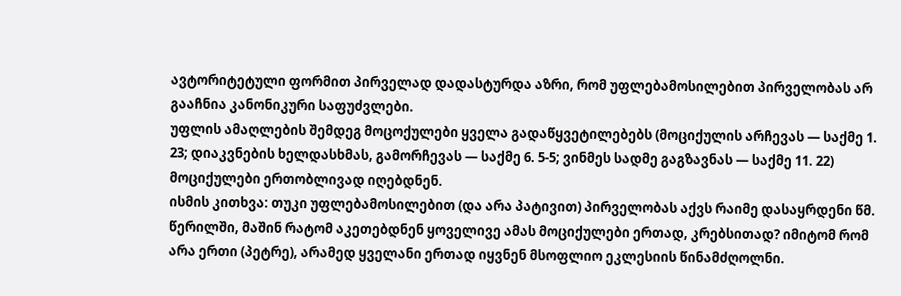ავტორიტეტული ფორმით პირველად დადასტურდა აზრი, რომ უფლებამოსილებით პირველობას არ გააჩნია კანონიკური საფუძვლები.
უფლის ამაღლების შემდეგ მოცოქულები ყველა გადაწყვეტილებებს (მოციქულის არჩევას — საქმე 1. 23; დიაკვნების ხელდასხმას, გამორჩევას — საქმე 6. 5-5; ვინმეს სადმე გაგზავნას — საქმე 11. 22) მოციქულები ერთობლივად იღებდნენ.
ისმის კითხვა: თუკი უფლებამოსილებით (და არა პატივით) პირველობას აქვს რაიმე დასაყრდენი წმ. წერილში, მაშინ რატომ აკეთებდნენ ყოველივე ამას მოციქულები ერთად, კრებსითად? იმიტომ რომ არა ერთი (პეტრე), არამედ ყველანი ერთად იყვნენ მსოფლიო ეკლესიის წინამძღოლნი.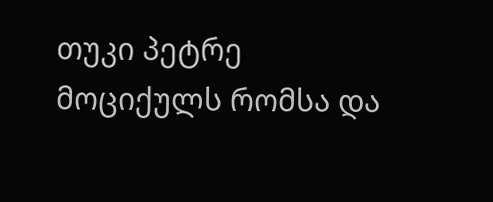თუკი პეტრე მოციქულს რომსა და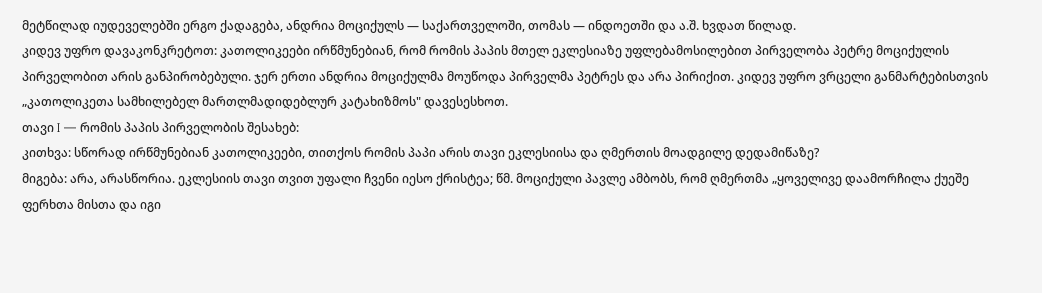მეტწილად იუდეველებში ერგო ქადაგება, ანდრია მოციქულს — საქართველოში, თომას — ინდოეთში და ა.შ. ხვდათ წილად.
კიდევ უფრო დავაკონკრეტოთ: კათოლიკეები ირწმუნებიან, რომ რომის პაპის მთელ ეკლესიაზე უფლებამოსილებით პირველობა პეტრე მოციქულის პირველობით არის განპირობებული. ჯერ ერთი ანდრია მოციქულმა მოუწოდა პირველმა პეტრეს და არა პირიქით. კიდევ უფრო ვრცელი განმარტებისთვის „კათოლიკეთა სამხილებელ მართლმადიდებლურ კატახიზმოს" დავესესხოთ.
თავი I — რომის პაპის პირველობის შესახებ:
კითხვა: სწორად ირწმუნებიან კათოლიკეები, თითქოს რომის პაპი არის თავი ეკლესიისა და ღმერთის მოადგილე დედამიწაზე?
მიგება: არა, არასწორია. ეკლესიის თავი თვით უფალი ჩვენი იესო ქრისტეა; წმ. მოციქული პავლე ამბობს, რომ ღმერთმა „ყოველივე დაამორჩილა ქუეშე ფერხთა მისთა და იგი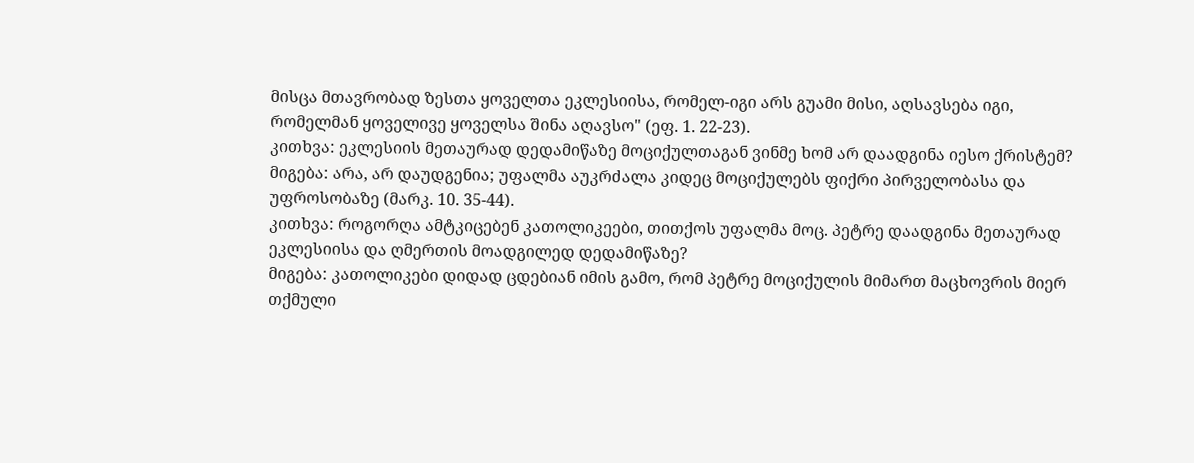მისცა მთავრობად ზესთა ყოველთა ეკლესიისა, რომელ-იგი არს გუამი მისი, აღსავსება იგი, რომელმან ყოველივე ყოველსა შინა აღავსო" (ეფ. 1. 22-23).
კითხვა: ეკლესიის მეთაურად დედამიწაზე მოციქულთაგან ვინმე ხომ არ დაადგინა იესო ქრისტემ?
მიგება: არა, არ დაუდგენია; უფალმა აუკრძალა კიდეც მოციქულებს ფიქრი პირველობასა და უფროსობაზე (მარკ. 10. 35-44).
კითხვა: როგორღა ამტკიცებენ კათოლიკეები, თითქოს უფალმა მოც. პეტრე დაადგინა მეთაურად ეკლესიისა და ღმერთის მოადგილედ დედამიწაზე?
მიგება: კათოლიკები დიდად ცდებიან იმის გამო, რომ პეტრე მოციქულის მიმართ მაცხოვრის მიერ თქმული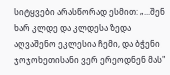სიტყვები არასწორად ესმით: „...შენ ხარ კლდე და კლდესა ზედა აღვაშენო ეკლესია ჩემი, და ბჭენი ჯოჯოხეთისანი ვერ ერეოდნენ მას"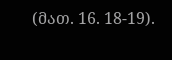(მათ. 16. 18-19).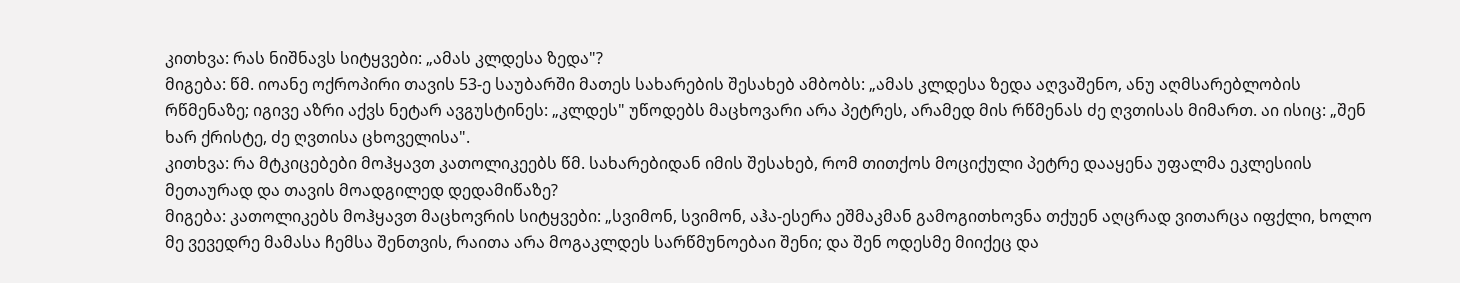კითხვა: რას ნიშნავს სიტყვები: „ამას კლდესა ზედა"?
მიგება: წმ. იოანე ოქროპირი თავის 53-ე საუბარში მათეს სახარების შესახებ ამბობს: „ამას კლდესა ზედა აღვაშენო, ანუ აღმსარებლობის რწმენაზე; იგივე აზრი აქვს ნეტარ ავგუსტინეს: „კლდეს" უწოდებს მაცხოვარი არა პეტრეს, არამედ მის რწმენას ძე ღვთისას მიმართ. აი ისიც: „შენ ხარ ქრისტე, ძე ღვთისა ცხოველისა".
კითხვა: რა მტკიცებები მოჰყავთ კათოლიკეებს წმ. სახარებიდან იმის შესახებ, რომ თითქოს მოციქული პეტრე დააყენა უფალმა ეკლესიის მეთაურად და თავის მოადგილედ დედამიწაზე?
მიგება: კათოლიკებს მოჰყავთ მაცხოვრის სიტყვები: „სვიმონ, სვიმონ, აჰა-ესერა ეშმაკმან გამოგითხოვნა თქუენ აღცრად ვითარცა იფქლი, ხოლო მე ვევედრე მამასა ჩემსა შენთვის, რაითა არა მოგაკლდეს სარწმუნოებაი შენი; და შენ ოდესმე მიიქეც და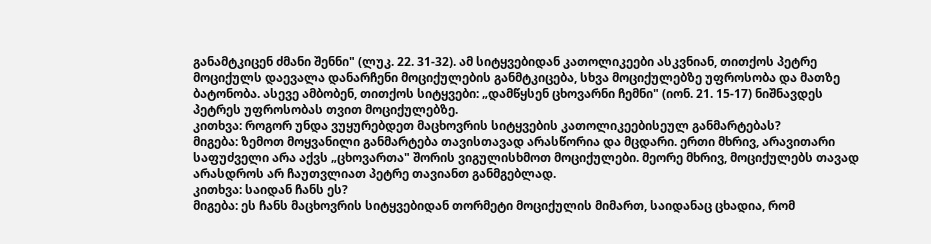განამტკიცენ ძმანი შენნი" (ლუკ. 22. 31-32). ამ სიტყვებიდან კათოლიკეები ასკვნიან, თითქოს პეტრე მოციქულს დაევალა დანარჩენი მოციქულების განმტკიცება, სხვა მოციქულებზე უფროსობა და მათზე ბატონობა. ასევე ამბობენ, თითქოს სიტყვები: „დამწყსენ ცხოვარნი ჩემნი" (იონ. 21. 15-17) ნიშნავდეს პეტრეს უფროსობას თვით მოციქულებზე.
კითხვა: როგორ უნდა ვუყურებდეთ მაცხოვრის სიტყვების კათოლიკეებისეულ განმარტებას?
მიგება: ზემოთ მოყვანილი განმარტება თავისთავად არასწორია და მცდარი. ერთი მხრივ, არავითარი საფუძველი არა აქვს „ცხოვართა" შორის ვიგულისხმოთ მოციქულები. მეორე მხრივ, მოციქულებს თავად არასდროს არ ჩაუთვლიათ პეტრე თავიანთ განმგებლად.
კითხვა: საიდან ჩანს ეს?
მიგება: ეს ჩანს მაცხოვრის სიტყვებიდან თორმეტი მოციქულის მიმართ, საიდანაც ცხადია, რომ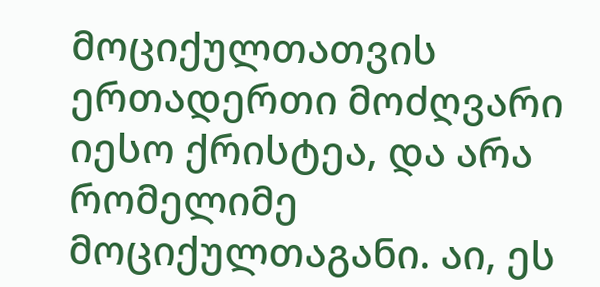მოციქულთათვის ერთადერთი მოძღვარი იესო ქრისტეა, და არა რომელიმე მოციქულთაგანი. აი, ეს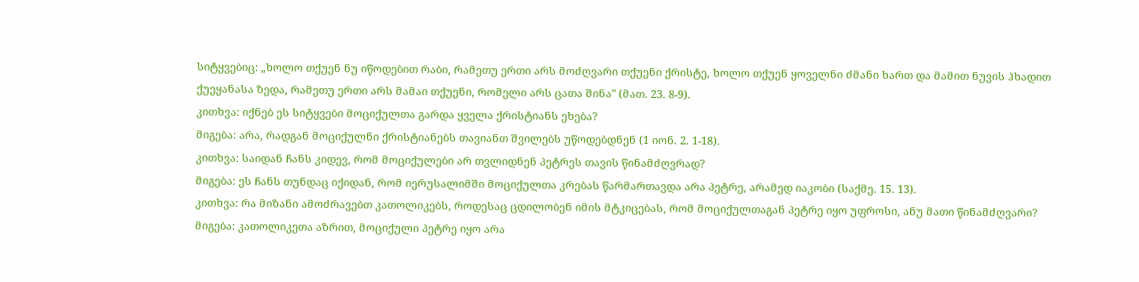სიტყვებიც: „ხოლო თქუენ ნუ იწოდებით რაბი, რამეთუ ერთი არს მოძღვარი თქუენი ქრისტე, ხოლო თქუენ ყოველნი ძმანი ხართ და მამით ნუვის ჰხადით ქუეყანასა ზედა, რამეთუ ერთი არს მამაი თქუენი, რომელი არს ცათა შინა" (მათ. 23. 8-9).
კითხვა: იქნებ ეს სიტყვები მოციქულთა გარდა ყველა ქრისტიანს ეხება?
მიგება: არა, რადგან მოციქულნი ქრისტიანებს თავიანთ შვილებს უწოდებდნენ (1 იონ. 2. 1-18).
კითხვა: საიდან ჩანს კიდევ, რომ მოციქულები არ თვლიდნენ პეტრეს თავის წინამძღვრად?
მიგება: ეს ჩანს თუნდაც იქიდან, რომ იერუსალიმში მოციქულთა კრებას წარმართავდა არა პეტრე, არამედ იაკობი (საქმე. 15. 13).
კითხვა: რა მიზანი ამოძრავებთ კათოლიკებს, როდესაც ცდილობენ იმის მტკიცებას, რომ მოციქულთაგან პეტრე იყო უფროსი, ანუ მათი წინამძღვარი?
მიგება: კათოლიკეთა აზრით, მოციქული პეტრე იყო არა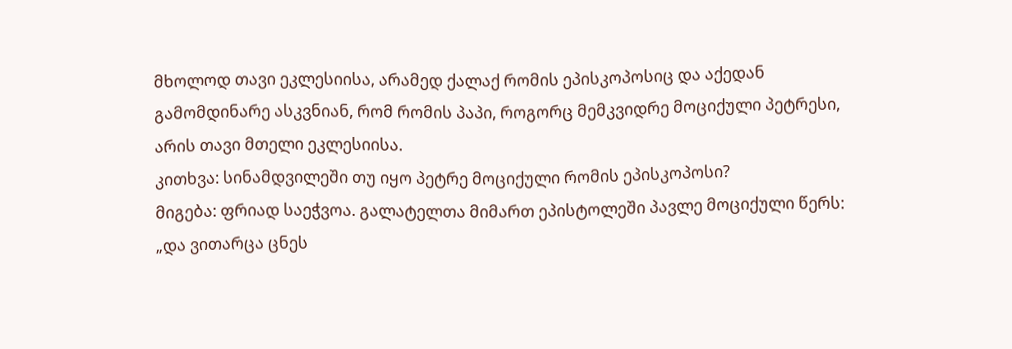მხოლოდ თავი ეკლესიისა, არამედ ქალაქ რომის ეპისკოპოსიც და აქედან გამომდინარე ასკვნიან, რომ რომის პაპი, როგორც მემკვიდრე მოციქული პეტრესი, არის თავი მთელი ეკლესიისა.
კითხვა: სინამდვილეში თუ იყო პეტრე მოციქული რომის ეპისკოპოსი?
მიგება: ფრიად საეჭვოა. გალატელთა მიმართ ეპისტოლეში პავლე მოციქული წერს: „და ვითარცა ცნეს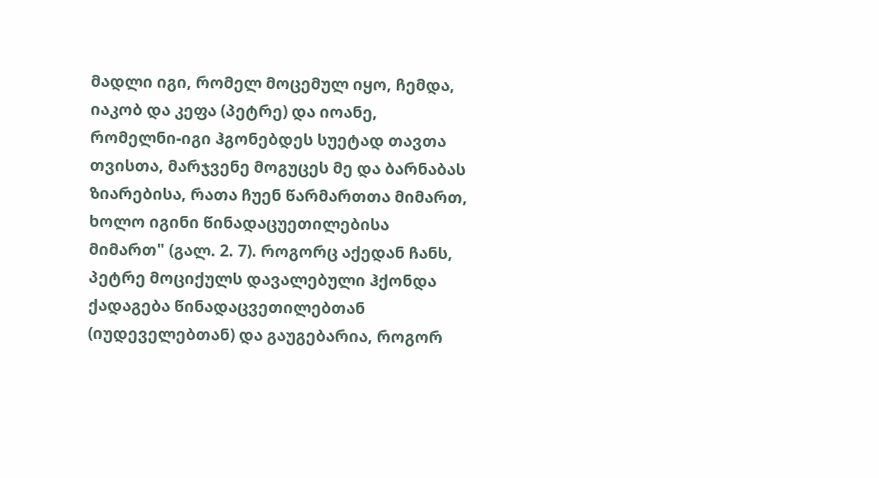მადლი იგი, რომელ მოცემულ იყო, ჩემდა, იაკობ და კეფა (პეტრე) და იოანე, რომელნი-იგი ჰგონებდეს სუეტად თავთა თვისთა, მარჯვენე მოგუცეს მე და ბარნაბას ზიარებისა, რათა ჩუენ წარმართთა მიმართ, ხოლო იგინი წინადაცუეთილებისა მიმართ" (გალ. 2. 7). როგორც აქედან ჩანს, პეტრე მოციქულს დავალებული ჰქონდა ქადაგება წინადაცვეთილებთან (იუდეველებთან) და გაუგებარია, როგორ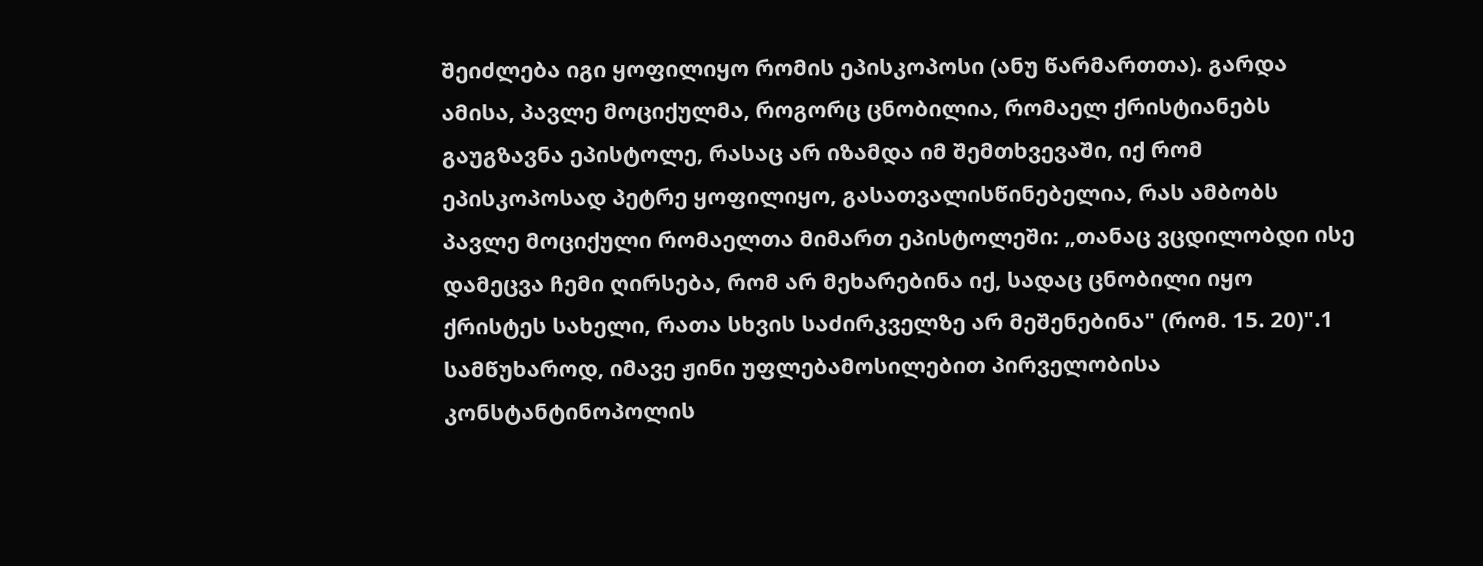შეიძლება იგი ყოფილიყო რომის ეპისკოპოსი (ანუ წარმართთა). გარდა ამისა, პავლე მოციქულმა, როგორც ცნობილია, რომაელ ქრისტიანებს გაუგზავნა ეპისტოლე, რასაც არ იზამდა იმ შემთხვევაში, იქ რომ ეპისკოპოსად პეტრე ყოფილიყო, გასათვალისწინებელია, რას ამბობს პავლე მოციქული რომაელთა მიმართ ეპისტოლეში: „თანაც ვცდილობდი ისე დამეცვა ჩემი ღირსება, რომ არ მეხარებინა იქ, სადაც ცნობილი იყო ქრისტეს სახელი, რათა სხვის საძირკველზე არ მეშენებინა" (რომ. 15. 20)".1
სამწუხაროდ, იმავე ჟინი უფლებამოსილებით პირველობისა კონსტანტინოპოლის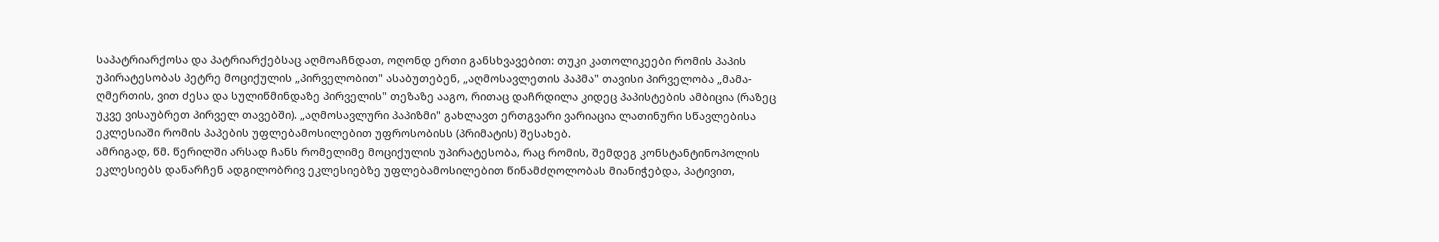საპატრიარქოსა და პატრიარქებსაც აღმოაჩნდათ, ოღონდ ერთი განსხვავებით: თუკი კათოლიკეები რომის პაპის უპირატესობას პეტრე მოციქულის „პირველობით" ასაბუთებენ, „აღმოსავლეთის პაპმა" თავისი პირველობა „მამა-ღმერთის, ვით ძესა და სულიწმინდაზე პირველის" თეზაზე ააგო, რითაც დაჩრდილა კიდეც პაპისტების ამბიცია (რაზეც უკვე ვისაუბრეთ პირველ თავებში). „აღმოსავლური პაპიზმი" გახლავთ ერთგვარი ვარიაცია ლათინური სწავლებისა ეკლესიაში რომის პაპების უფლებამოსილებით უფროსობისს (პრიმატის) შესახებ.
ამრიგად, წმ. წერილში არსად ჩანს რომელიმე მოციქულის უპირატესობა, რაც რომის, შემდეგ კონსტანტინოპოლის ეკლესიებს დანარჩენ ადგილობრივ ეკლესიებზე უფლებამოსილებით წინამძღოლობას მიანიჭებდა, პატივით,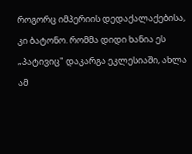როგორც იმპერიის დედაქალაქებისა, კი ბატონო. რომმა დიდი ხანია ეს „პატივიც" დაკარგა ეკლესიაში, ახლა ამ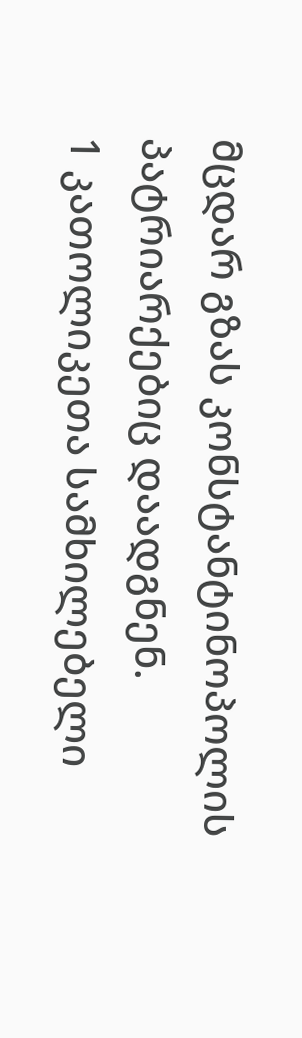მცდარ გზას კონსტანტინოპოლის პატრიარქებიც დაადგნენ.
1 კათოლიკეთა სამხილებელი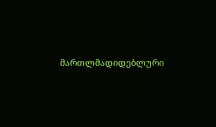მართლმადიდებლური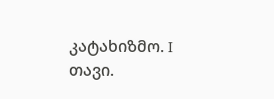კატახიზმო. I თავი.